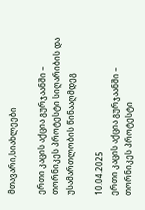მთავარი,სიახლეები

ერთი კაცის აქცია გურჯაანში – თორნიკეს პროტესტი სიღარიბის და უსამართლობის წინააღმდეგ

10.04.2025
ერთი კაცის აქცია გურჯაანში – თორნიკეს პროტესტი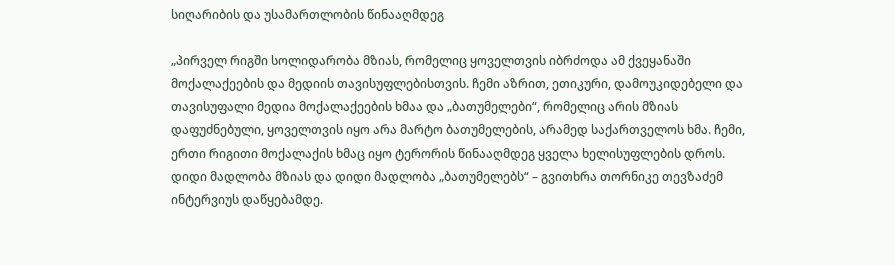სიღარიბის და უსამართლობის წინააღმდეგ

„პირველ რიგში სოლიდარობა მზიას, რომელიც ყოველთვის იბრძოდა ამ ქვეყანაში მოქალაქეების და მედიის თავისუფლებისთვის. ჩემი აზრით, ეთიკური, დამოუკიდებელი და თავისუფალი მედია მოქალაქეების ხმაა და „ბათუმელები“, რომელიც არის მზიას დაფუძნებული, ყოველთვის იყო არა მარტო ბათუმელების, არამედ საქართველოს ხმა. ჩემი, ერთი რიგითი მოქალაქის ხმაც იყო ტერორის წინააღმდეგ ყველა ხელისუფლების დროს. დიდი მადლობა მზიას და დიდი მადლობა „ბათუმელებს“ – გვითხრა თორნიკე თევზაძემ ინტერვიუს დაწყებამდე.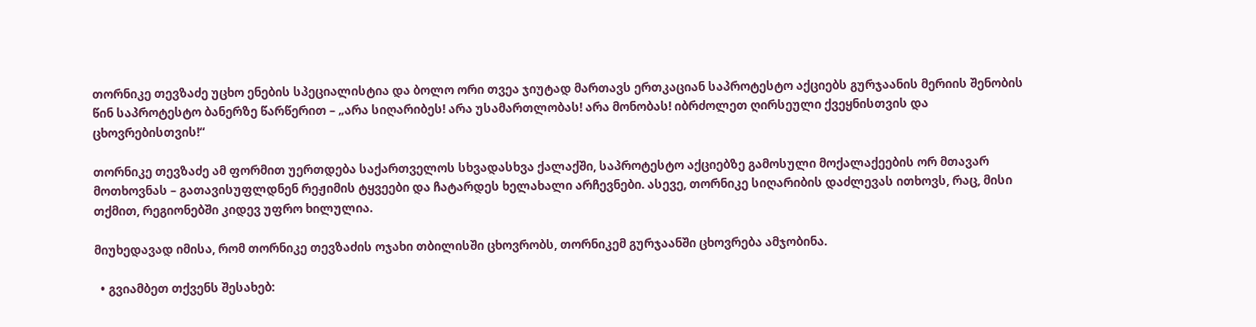თორნიკე თევზაძე უცხო ენების სპეციალისტია და ბოლო ორი თვეა ჯიუტად მართავს ერთკაციან საპროტესტო აქციებს გურჯაანის მერიის შენობის წინ საპროტესტო ბანერზე წარწერით – „არა სიღარიბეს! არა უსამართლობას! არა მონობას! იბრძოლეთ ღირსეული ქვეყნისთვის და ცხოვრებისთვის!“

თორნიკე თევზაძე ამ ფორმით უერთდება საქართველოს სხვადასხვა ქალაქში, საპროტესტო აქციებზე გამოსული მოქალაქეების ორ მთავარ მოთხოვნას – გათავისუფლდნენ რეჟიმის ტყვეები და ჩატარდეს ხელახალი არჩევნები. ასევე, თორნიკე სიღარიბის დაძლევას ითხოვს, რაც, მისი თქმით, რეგიონებში კიდევ უფრო ხილულია.

მიუხედავად იმისა, რომ თორნიკე თევზაძის ოჯახი თბილისში ცხოვრობს, თორნიკემ გურჯაანში ცხოვრება ამჯობინა.

  • გვიამბეთ თქვენს შესახებ: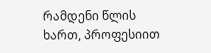რამდენი წლის ხართ, პროფესიით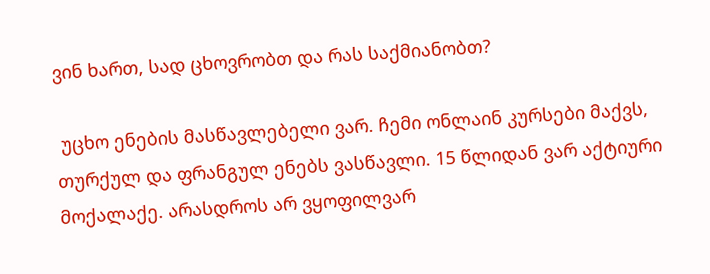ვინ ხართ, სად ცხოვრობთ და რას საქმიანობთ?

 უცხო ენების მასწავლებელი ვარ. ჩემი ონლაინ კურსები მაქვს, თურქულ და ფრანგულ ენებს ვასწავლი. 15 წლიდან ვარ აქტიური მოქალაქე. არასდროს არ ვყოფილვარ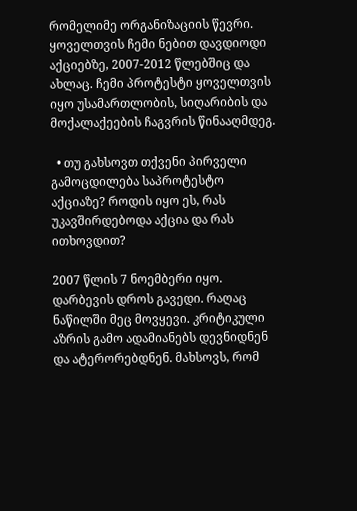რომელიმე ორგანიზაციის წევრი. ყოველთვის ჩემი ნებით დავდიოდი აქციებზე, 2007-2012 წლებშიც და ახლაც. ჩემი პროტესტი ყოველთვის იყო უსამართლობის, სიღარიბის და მოქალაქეების ჩაგვრის წინააღმდეგ.

  • თუ გახსოვთ თქვენი პირველი გამოცდილება საპროტესტო აქციაზე? როდის იყო ეს, რას უკავშირდებოდა აქცია და რას ითხოვდით?

2007 წლის 7 ნოემბერი იყო. დარბევის დროს გავედი. რაღაც ნაწილში მეც მოვყევი. კრიტიკული აზრის გამო ადამიანებს დევნიდნენ და ატერორებდნენ. მახსოვს, რომ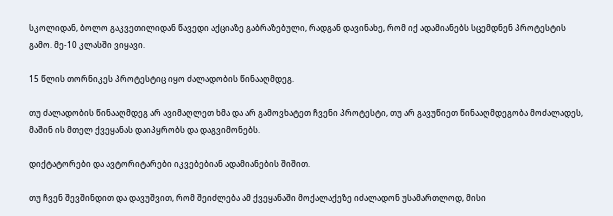სკოლიდან, ბოლო გაკვეთილიდან წავედი აქციაზე გაბრაზებული, რადგან დავინახე, რომ იქ ადამიანებს სცემდნენ პროტესტის გამო. მე-10 კლასში ვიყავი.

15 წლის თორნიკეს პროტესტიც იყო ძალადობის წინააღმდეგ.

თუ ძალადობის წინააღმდეგ არ ავიმაღლეთ ხმა და არ გამოვხატეთ ჩვენი პროტესტი, თუ არ გავუწიეთ წინააღმდეგობა მოძალადეს, მაშინ ის მთელ ქვეყანას დაიპყრობს და დაგვიმონებს.

დიქტატორები და ავტორიტარები იკვებებიან ადამიანების შიშით.

თუ ჩვენ შევშინდით და დავუშვით, რომ შეიძლება ამ ქვეყანაში მოქალაქეზე იძალადონ უსამართლოდ, მისი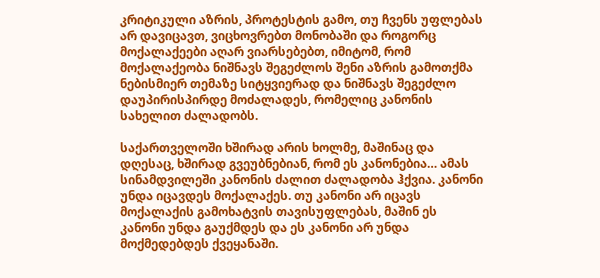კრიტიკული აზრის, პროტესტის გამო, თუ ჩვენს უფლებას არ დავიცავთ, ვიცხოვრებთ მონობაში და როგორც მოქალაქეები აღარ ვიარსებებთ, იმიტომ, რომ მოქალაქეობა ნიშნავს შეგეძლოს შენი აზრის გამოთქმა ნებისმიერ თემაზე სიტყვიერად და ნიშნავს შეგეძლო დაუპირისპირდე მოძალადეს, რომელიც კანონის სახელით ძალადობს.

საქართველოში ხშირად არის ხოლმე, მაშინაც და დღესაც, ხშირად გვეუბნებიან, რომ ეს კანონებია… ამას სინამდვილეში კანონის ძალით ძალადობა ჰქვია. კანონი უნდა იცავდეს მოქალაქეს. თუ კანონი არ იცავს მოქალაქის გამოხატვის თავისუფლებას, მაშინ ეს კანონი უნდა გაუქმდეს და ეს კანონი არ უნდა მოქმედებდეს ქვეყანაში.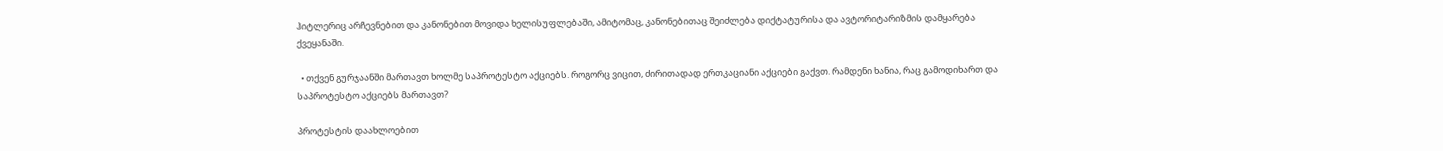ჰიტლერიც არჩევნებით და კანონებით მოვიდა ხელისუფლებაში, ამიტომაც, კანონებითაც შეიძლება დიქტატურისა და ავტორიტარიზმის დამყარება ქვეყანაში.

  • თქვენ გურჯაანში მართავთ ხოლმე საპროტესტო აქციებს. როგორც ვიცით, ძირითადად ერთკაციანი აქციები გაქვთ. რამდენი ხანია, რაც გამოდიხართ და საპროტესტო აქციებს მართავთ?

პროტესტის დაახლოებით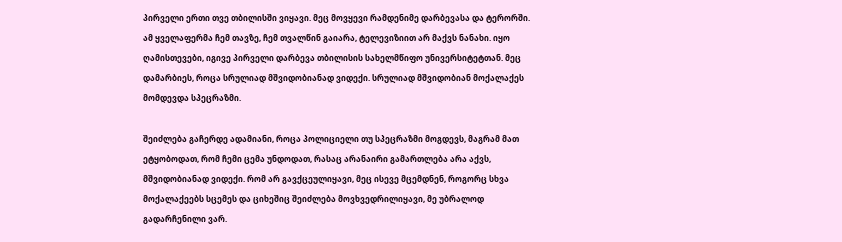პირველი ერთი თვე თბილისში ვიყავი. მეც მოვყევი რამდენიმე დარბევასა და ტერორში. ამ ყველაფერმა ჩემ თავზე, ჩემ თვალწინ გაიარა, ტელევიზიით არ მაქვს ნანახი. იყო ღამისთევები, იგივე პირველი დარბევა თბილისის სახელმწიფო უნივერსიტეტთან. მეც დამარბიეს, როცა სრულიად მშვიდობიანად ვიდექი. სრულიად მშვიდობიან მოქალაქეს მომდევდა სპეცრაზმი.

შეიძლება გაჩერდე ადამიანი, როცა პოლიციელი თუ სპეცრაზმი მოგდევს, მაგრამ მათ ეტყობოდათ, რომ ჩემი ცემა უნდოდათ, რასაც არანაირი გამართლება არა აქვს, მშვიდობიანად ვიდექი. რომ არ გავქცეულიყავი, მეც ისევე მცემდნენ, როგორც სხვა მოქალაქეებს სცემეს და ციხეშიც შეიძლება მოვხვედრილიყავი, მე უბრალოდ გადარჩენილი ვარ.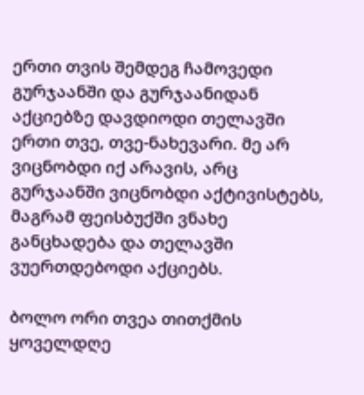ერთი თვის შემდეგ ჩამოვედი გურჯაანში და გურჯაანიდან აქციებზე დავდიოდი თელავში ერთი თვე, თვე-ნახევარი. მე არ ვიცნობდი იქ არავის, არც გურჯაანში ვიცნობდი აქტივისტებს, მაგრამ ფეისბუქში ვნახე განცხადება და თელავში ვუერთდებოდი აქციებს.

ბოლო ორი თვეა თითქმის ყოველდღე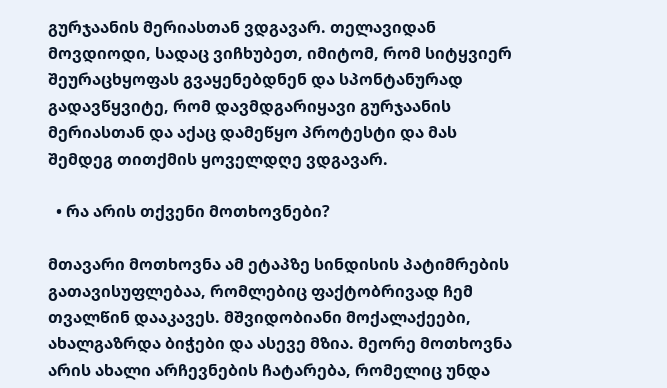გურჯაანის მერიასთან ვდგავარ. თელავიდან მოვდიოდი, სადაც ვიჩხუბეთ, იმიტომ, რომ სიტყვიერ შეურაცხყოფას გვაყენებდნენ და სპონტანურად გადავწყვიტე, რომ დავმდგარიყავი გურჯაანის მერიასთან და აქაც დამეწყო პროტესტი და მას შემდეგ თითქმის ყოველდღე ვდგავარ.

  • რა არის თქვენი მოთხოვნები?

მთავარი მოთხოვნა ამ ეტაპზე სინდისის პატიმრების გათავისუფლებაა, რომლებიც ფაქტობრივად ჩემ თვალწინ დააკავეს. მშვიდობიანი მოქალაქეები, ახალგაზრდა ბიჭები და ასევე მზია. მეორე მოთხოვნა არის ახალი არჩევნების ჩატარება, რომელიც უნდა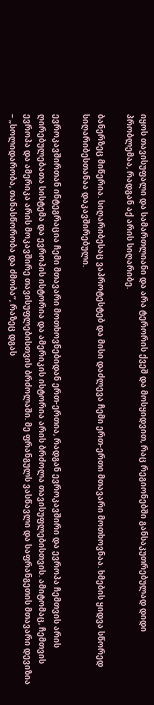იყოს თავისუფალი და სამართლიანი და არა ტერორის ქვეშ და მოსყიდვით, რაც რეგიონებში განსაკუთრებულად დიდი პრობლემაა, რადგან აქ არის სიღარიბე.

ბანერზეც მიწერია. სიღარიბესაც ვაპროტესტებ და მისი დაძლევა ჩემი ერთ-ერთი მთავარი მოთხოვნაა. ხმების ყიდვა სწორედ სიღარიბესთანაა დაკავშირებული.

ევროკავშირთან ინტეგრაცია ჩემი მთავარი მოთხოვნებიდან ერთ-ერთია, რადგან ევროკავშირი და ევროპა ჩემთვის არის ღირებულებათა სისტემა და ევროპის ისტორია და ამერიკის ისტორია არის ბრძოლა თავისუფლებისთვის. ამიტომაც, ჩემთვის ევროპა და ამერიკა არის მოკავშირე თავისუფლებისთვის ბრძოლაში. მე ფრანგულს ვასწავლი და საფრანგეთის მთავარი დევიზია – „სოლიდარობა, თანასწორობა და ძმობა“, რაზეც დგას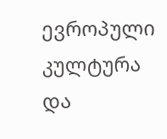ევროპული კულტურა და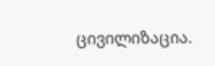ცივილიზაცია.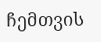ჩემთვის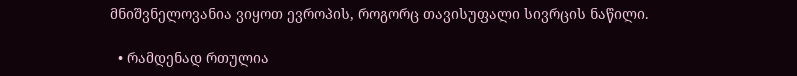მნიშვნელოვანია ვიყოთ ევროპის, როგორც თავისუფალი სივრცის ნაწილი.

  • რამდენად რთულია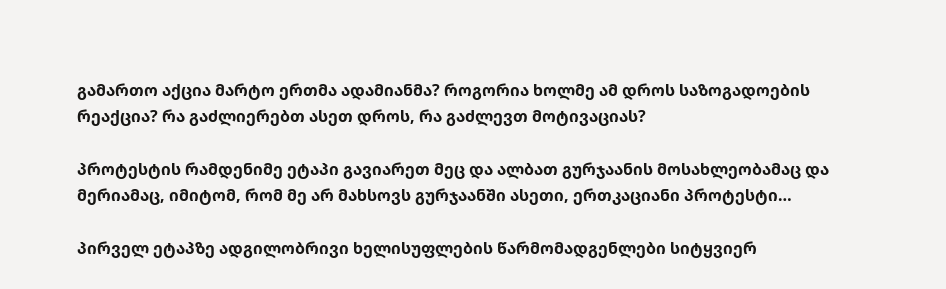გამართო აქცია მარტო ერთმა ადამიანმა? როგორია ხოლმე ამ დროს საზოგადოების რეაქცია? რა გაძლიერებთ ასეთ დროს, რა გაძლევთ მოტივაციას?

პროტესტის რამდენიმე ეტაპი გავიარეთ მეც და ალბათ გურჯაანის მოსახლეობამაც და მერიამაც, იმიტომ, რომ მე არ მახსოვს გურჯაანში ასეთი, ერთკაციანი პროტესტი…

პირველ ეტაპზე ადგილობრივი ხელისუფლების წარმომადგენლები სიტყვიერ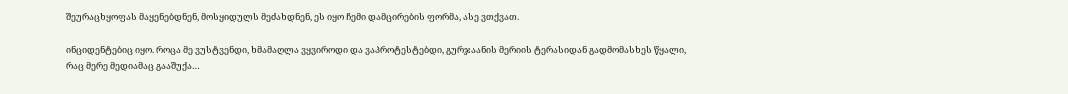შეურაცხყოფას მაყენებდნენ, მოსყიდულს მეძახდნენ, ეს იყო ჩემი დამცირების ფორმა, ასე ვთქვათ.

ინციდენტებიც იყო. როცა მე ვუსტვენდი, ხმამაღლა ვყვიროდი და ვაპროტესტებდი, გურჯაანის მერიის ტერასიდან გადმომასხეს წყალი, რაც მერე მედიამაც გააშუქა…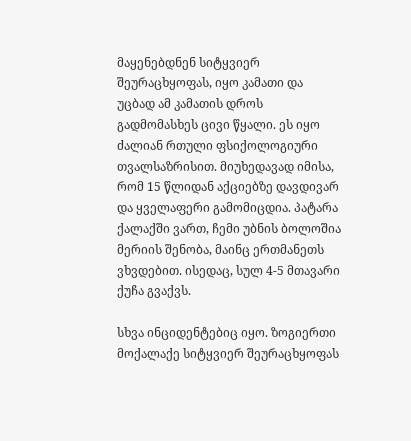მაყენებდნენ სიტყვიერ შეურაცხყოფას, იყო კამათი და უცბად ამ კამათის დროს გადმომასხეს ცივი წყალი. ეს იყო ძალიან რთული ფსიქოლოგიური თვალსაზრისით. მიუხედავად იმისა, რომ 15 წლიდან აქციებზე დავდივარ და ყველაფერი გამომიცდია. პატარა ქალაქში ვართ, ჩემი უბნის ბოლოშია მერიის შენობა, მაინც ერთმანეთს ვხვდებით. ისედაც, სულ 4-5 მთავარი ქუჩა გვაქვს.

სხვა ინციდენტებიც იყო. ზოგიერთი მოქალაქე სიტყვიერ შეურაცხყოფას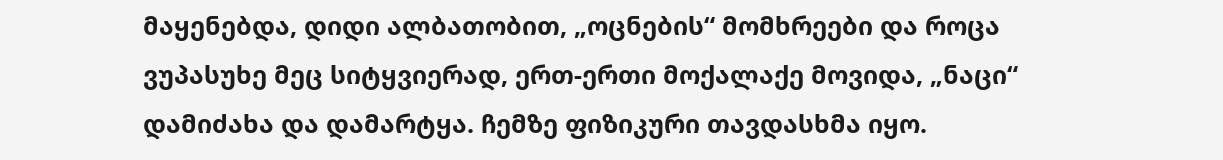მაყენებდა, დიდი ალბათობით, „ოცნების“ მომხრეები და როცა ვუპასუხე მეც სიტყვიერად, ერთ-ერთი მოქალაქე მოვიდა, „ნაცი“ დამიძახა და დამარტყა. ჩემზე ფიზიკური თავდასხმა იყო.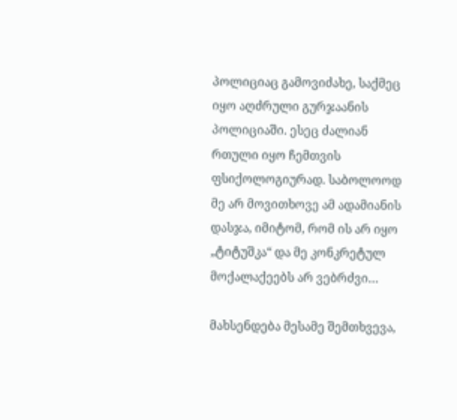პოლიციაც გამოვიძახე, საქმეც იყო აღძრული გურჯაანის პოლიციაში. ესეც ძალიან რთული იყო ჩემთვის ფსიქოლოგიურად. საბოლოოდ მე არ მოვითხოვე ამ ადამიანის დასჯა, იმიტომ, რომ ის არ იყო „ტიტუშკა“ და მე კონკრეტულ მოქალაქეებს არ ვებრძვი…

მახსენდება მესამე შემთხვევა,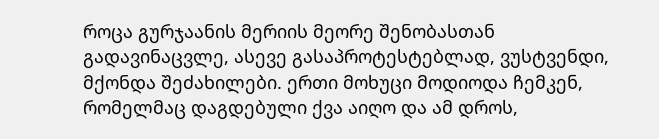როცა გურჯაანის მერიის მეორე შენობასთან გადავინაცვლე, ასევე გასაპროტესტებლად, ვუსტვენდი, მქონდა შეძახილები. ერთი მოხუცი მოდიოდა ჩემკენ, რომელმაც დაგდებული ქვა აიღო და ამ დროს,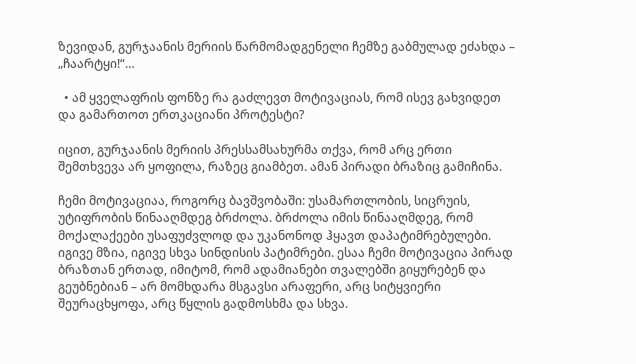ზევიდან, გურჯაანის მერიის წარმომადგენელი ჩემზე გაბმულად ეძახდა – „ჩაარტყი!“…

  • ამ ყველაფრის ფონზე რა გაძლევთ მოტივაციას, რომ ისევ გახვიდეთ და გამართოთ ერთკაციანი პროტესტი?

იცით, გურჯაანის მერიის პრესსამსახურმა თქვა, რომ არც ერთი შემთხვევა არ ყოფილა, რაზეც გიამბეთ. ამან პირადი ბრაზიც გამიჩინა.

ჩემი მოტივაციაა, როგორც ბავშვობაში: უსამართლობის, სიცრუის, უტიფრობის წინააღმდეგ ბრძოლა. ბრძოლა იმის წინააღმდეგ, რომ მოქალაქეები უსაფუძვლოდ და უკანონოდ ჰყავთ დაპატიმრებულები. იგივე მზია, იგივე სხვა სინდისის პატიმრები. ესაა ჩემი მოტივაცია პირად ბრაზთან ერთად, იმიტომ, რომ ადამიანები თვალებში გიყურებენ და გეუბნებიან – არ მომხდარა მსგავსი არაფერი, არც სიტყვიერი შეურაცხყოფა, არც წყლის გადმოსხმა და სხვა.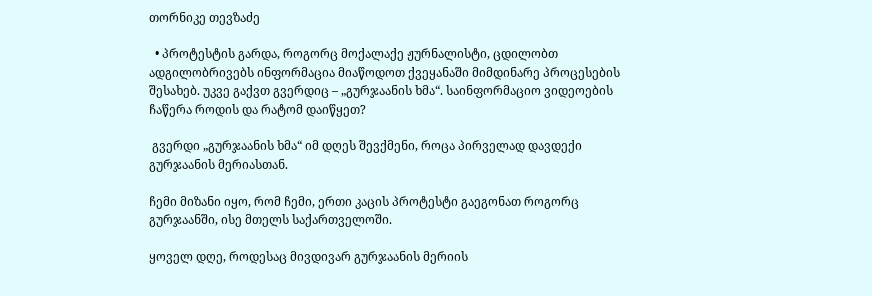თორნიკე თევზაძე

  • პროტესტის გარდა, როგორც მოქალაქე ჟურნალისტი, ცდილობთ ადგილობრივებს ინფორმაცია მიაწოდოთ ქვეყანაში მიმდინარე პროცესების შესახებ. უკვე გაქვთ გვერდიც – „გურჯაანის ხმა“. საინფორმაციო ვიდეოების ჩაწერა როდის და რატომ დაიწყეთ?

 გვერდი „გურჯაანის ხმა“ იმ დღეს შევქმენი, როცა პირველად დავდექი გურჯაანის მერიასთან.

ჩემი მიზანი იყო, რომ ჩემი, ერთი კაცის პროტესტი გაეგონათ როგორც გურჯაანში, ისე მთელს საქართველოში.

ყოველ დღე, როდესაც მივდივარ გურჯაანის მერიის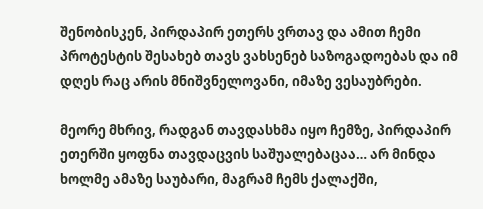შენობისკენ, პირდაპირ ეთერს ვრთავ და ამით ჩემი პროტესტის შესახებ თავს ვახსენებ საზოგადოებას და იმ დღეს რაც არის მნიშვნელოვანი, იმაზე ვესაუბრები.

მეორე მხრივ, რადგან თავდასხმა იყო ჩემზე, პირდაპირ ეთერში ყოფნა თავდაცვის საშუალებაცაა… არ მინდა ხოლმე ამაზე საუბარი, მაგრამ ჩემს ქალაქში,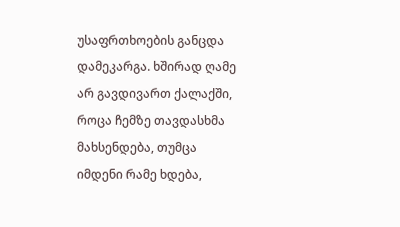უსაფრთხოების განცდა დამეკარგა. ხშირად ღამე არ გავდივართ ქალაქში, როცა ჩემზე თავდასხმა მახსენდება, თუმცა იმდენი რამე ხდება,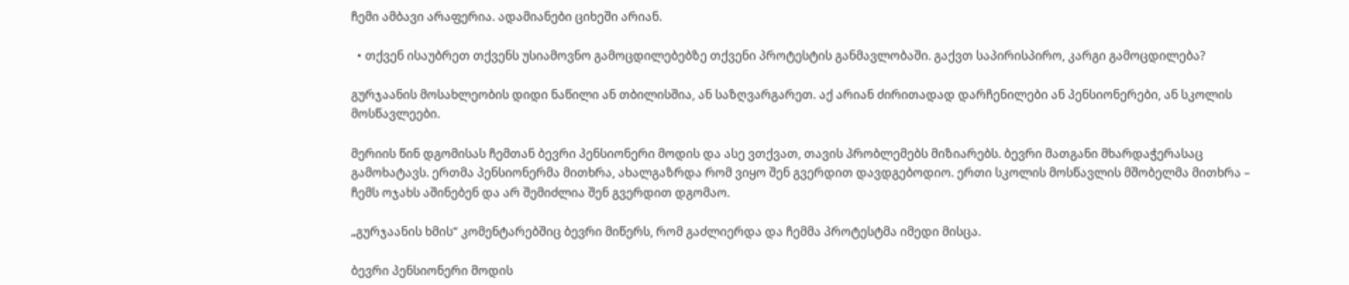ჩემი ამბავი არაფერია. ადამიანები ციხეში არიან.

  • თქვენ ისაუბრეთ თქვენს უსიამოვნო გამოცდილებებზე თქვენი პროტესტის განმავლობაში. გაქვთ საპირისპირო, კარგი გამოცდილება?

გურჯაანის მოსახლეობის დიდი ნაწილი ან თბილისშია, ან საზღვარგარეთ. აქ არიან ძირითადად დარჩენილები ან პენსიონერები, ან სკოლის მოსწავლეები.

მერიის წინ დგომისას ჩემთან ბევრი პენსიონერი მოდის და ასე ვთქვათ, თავის პრობლემებს მიზიარებს. ბევრი მათგანი მხარდაჭერასაც გამოხატავს. ერთმა პენსიონერმა მითხრა, ახალგაზრდა რომ ვიყო შენ გვერდით დავდგებოდიო. ერთი სკოლის მოსწავლის მშობელმა მითხრა – ჩემს ოჯახს აშინებენ და არ შემიძლია შენ გვერდით დგომაო.

„გურჯაანის ხმის“ კომენტარებშიც ბევრი მიწერს, რომ გაძლიერდა და ჩემმა პროტესტმა იმედი მისცა.

ბევრი პენსიონერი მოდის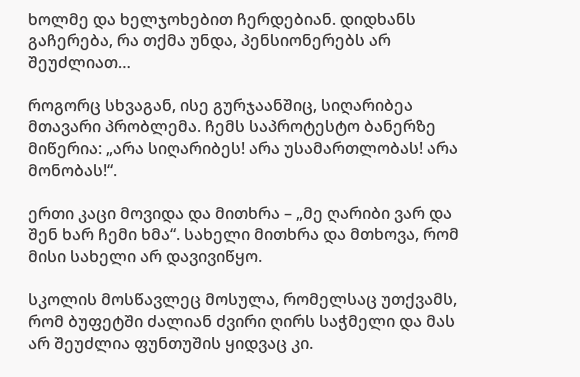ხოლმე და ხელჯოხებით ჩერდებიან. დიდხანს გაჩერება, რა თქმა უნდა, პენსიონერებს არ შეუძლიათ…

როგორც სხვაგან, ისე გურჯაანშიც, სიღარიბეა მთავარი პრობლემა. ჩემს საპროტესტო ბანერზე მიწერია: „არა სიღარიბეს! არა უსამართლობას! არა მონობას!“.

ერთი კაცი მოვიდა და მითხრა – „მე ღარიბი ვარ და შენ ხარ ჩემი ხმა“. სახელი მითხრა და მთხოვა, რომ მისი სახელი არ დავივიწყო.

სკოლის მოსწავლეც მოსულა, რომელსაც უთქვამს, რომ ბუფეტში ძალიან ძვირი ღირს საჭმელი და მას არ შეუძლია ფუნთუშის ყიდვაც კი.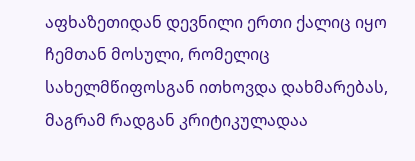აფხაზეთიდან დევნილი ერთი ქალიც იყო ჩემთან მოსული, რომელიც სახელმწიფოსგან ითხოვდა დახმარებას, მაგრამ რადგან კრიტიკულადაა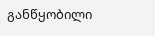განწყობილი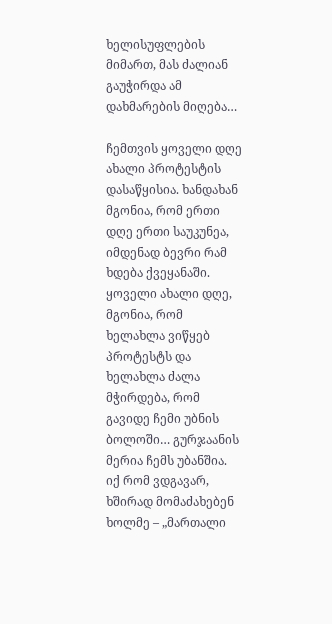ხელისუფლების მიმართ, მას ძალიან გაუჭირდა ამ დახმარების მიღება…

ჩემთვის ყოველი დღე ახალი პროტესტის დასაწყისია. ხანდახან მგონია, რომ ერთი დღე ერთი საუკუნეა, იმდენად ბევრი რამ ხდება ქვეყანაში. ყოველი ახალი დღე, მგონია, რომ ხელახლა ვიწყებ პროტესტს და ხელახლა ძალა მჭირდება, რომ გავიდე ჩემი უბნის ბოლოში… გურჯაანის მერია ჩემს უბანშია. იქ რომ ვდგავარ, ხშირად მომაძახებენ ხოლმე – „მართალი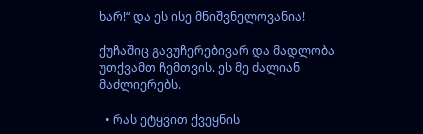ხარ!“ და ეს ისე მნიშვნელოვანია!

ქუჩაშიც გავუჩერებივარ და მადლობა უთქვამთ ჩემთვის. ეს მე ძალიან მაძლიერებს.

  • რას ეტყვით ქვეყნის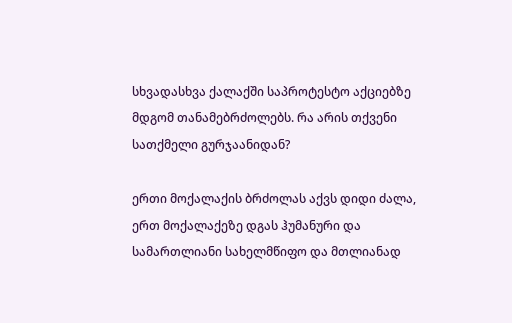სხვადასხვა ქალაქში საპროტესტო აქციებზე მდგომ თანამებრძოლებს. რა არის თქვენი სათქმელი გურჯაანიდან?

ერთი მოქალაქის ბრძოლას აქვს დიდი ძალა, ერთ მოქალაქეზე დგას ჰუმანური და სამართლიანი სახელმწიფო და მთლიანად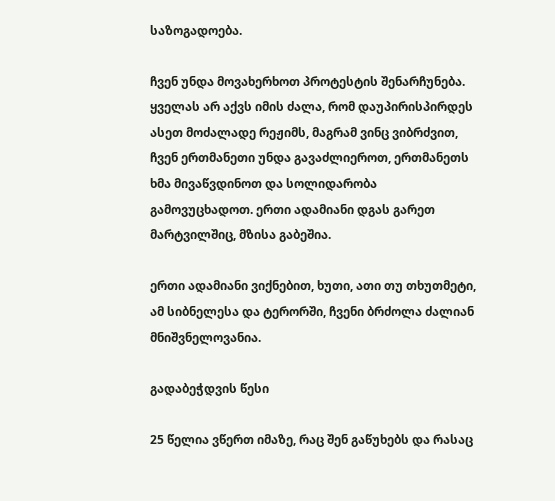საზოგადოება.

ჩვენ უნდა მოვახერხოთ პროტესტის შენარჩუნება. ყველას არ აქვს იმის ძალა, რომ დაუპირისპირდეს ასეთ მოძალადე რეჟიმს, მაგრამ ვინც ვიბრძვით, ჩვენ ერთმანეთი უნდა გავაძლიეროთ, ერთმანეთს ხმა მივაწვდინოთ და სოლიდარობა გამოვუცხადოთ. ერთი ადამიანი დგას გარეთ მარტვილშიც, მზისა გაბეშია.

ერთი ადამიანი ვიქნებით, ხუთი, ათი თუ თხუთმეტი, ამ სიბნელესა და ტერორში, ჩვენი ბრძოლა ძალიან მნიშვნელოვანია.

გადაბეჭდვის წესი

25 წელია ვწერთ იმაზე, რაც შენ გაწუხებს და რასაც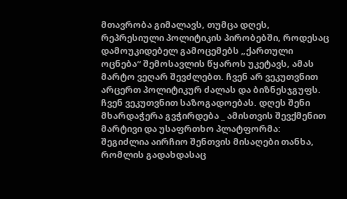მთავრობა გიმალავს, თუმცა დღეს, რეპრესიული პოლიტიკის პირობებში, როდესაც დამოუკიდებელ გამოცემებს „ქართული ოცნება“ შემოსავლის წყაროს უკეტავს, ამას მარტო ვეღარ შევძლებთ. ჩვენ არ ვეკუთვნით არცერთ პოლიტიკურ ძალას და ბიზნესჯგუფს. ჩვენ ვეკუთვნით საზოგადოებას. დღეს შენი მხარდაჭერა გვჭირდება _ ამისთვის შევქმენით მარტივი და უსაფრთხო პლატფორმა: შეგიძლია აირჩიო შენთვის მისაღები თანხა, რომლის გადახდასაც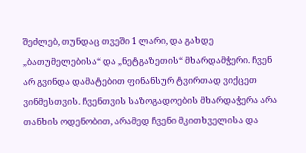შეძლებ, თუნდაც თვეში 1 ლარი, და გახდე „ბათუმელებისა“ და „ნეტგაზეთის“ მხარდამჭერი. ჩვენ არ გვინდა დამატებით ფინანსურ ტვირთად ვიქცეთ ვინმესთვის. ჩვენთვის საზოგადოების მხარდაჭერა არა თანხის ოდენობით, არამედ ჩვენი მკითხველისა და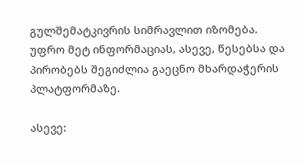გულშემატკივრის სიმრავლით იზომება.
უფრო მეტ ინფორმაციას, ასევე, წესებსა და პირობებს შეგიძლია გაეცნო მხარდაჭერის პლატფორმაზე.

ასევე: